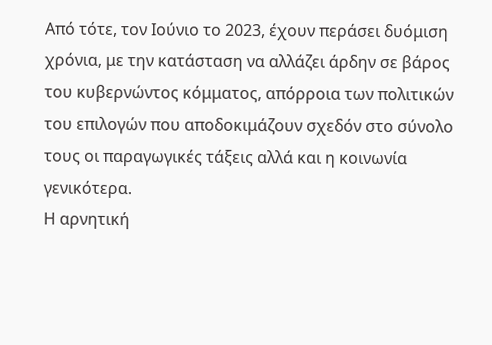Από τότε, τον Ιούνιο το 2023, έχουν περάσει δυόμιση χρόνια, με την κατάσταση να αλλάζει άρδην σε βάρος του κυβερνώντος κόμματος, απόρροια των πολιτικών του επιλογών που αποδοκιμάζουν σχεδόν στο σύνολο τους οι παραγωγικές τάξεις αλλά και η κοινωνία γενικότερα.
Η αρνητική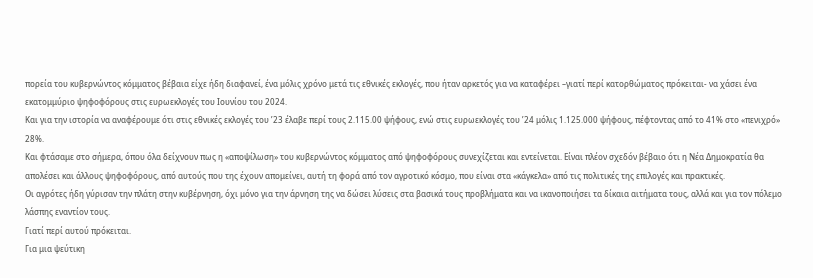πορεία του κυβερνώντος κόμματος βέβαια είχε ήδη διαφανεί, ένα μόλις χρόνο μετά τις εθνικές εκλογές, που ήταν αρκετός για να καταφέρει –γιατί περί κατορθώματος πρόκειται- να χάσει ένα εκατομμύριο ψηφοφόρους στις ευρωεκλογές του Ιουνίου του 2024.
Και για την ιστορία να αναφέρουμε ότι στις εθνικές εκλογές του ’23 έλαβε περί τους 2.115.00 ψήφους, ενώ στις ευρωεκλογές του ’24 μόλις 1.125.000 ψήφους, πέφτοντας από το 41% στο «πενιχρό» 28%.
Και φτάσαμε στο σήμερα, όπου όλα δείχνουν πως η «αποψίλωση» του κυβερνώντος κόμματος από ψηφοφόρους συνεχίζεται και εντείνεται. Είναι πλέον σχεδόν βέβαιο ότι η Νέα Δημοκρατία θα απολέσει και άλλους ψηφοφόρους, από αυτούς που της έχουν απομείνει, αυτή τη φορά από τον αγροτικό κόσμο, που είναι στα «κάγκελα» από τις πολιτικές της επιλογές και πρακτικές.
Οι αγρότες ήδη γύρισαν την πλάτη στην κυβέρνηση, όχι μόνο για την άρνηση της να δώσει λύσεις στα βασικά τους προβλήματα και να ικανοποιήσει τα δίκαια αιτήματα τους, αλλά και για τον πόλεμο λάσπης εναντίον τους.
Γιατί περί αυτού πρόκειται.
Για μια ψεύτικη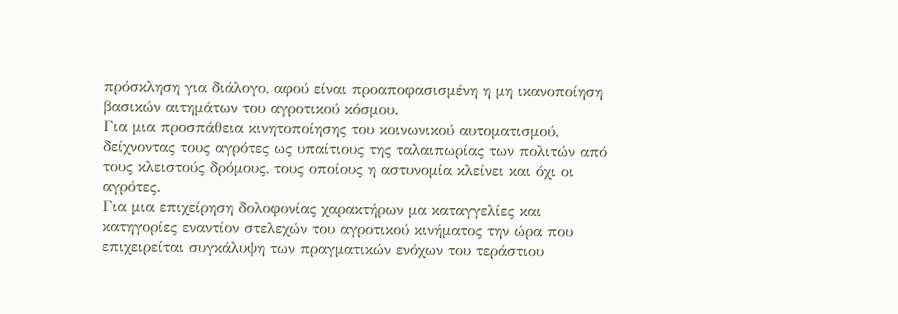πρόσκληση για διάλογο, αφού είναι προαποφασισμένη η μη ικανοποίηση βασικών αιτημάτων του αγροτικού κόσμου.
Για μια προσπάθεια κινητοποίησης του κοινωνικού αυτοματισμού, δείχνοντας τους αγρότες ως υπαίτιους της ταλαιπωρίας των πολιτών από τους κλειστούς δρόμους, τους οποίους η αστυνομία κλείνει και όχι οι αγρότες.
Για μια επιχείρηση δολοφονίας χαρακτήρων μα καταγγελίες και κατηγορίες εναντίον στελεχών του αγροτικού κινήματος την ώρα που επιχειρείται συγκάλυψη των πραγματικών ενόχων του τεράστιου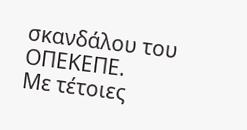σκανδάλου του ΟΠΕΚΕΠΕ.
Με τέτοιες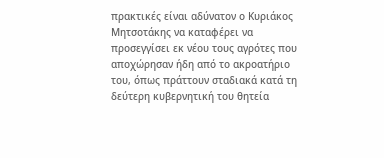πρακτικές είναι αδύνατον ο Κυριάκος Μητσοτάκης να καταφέρει να προσεγγίσει εκ νέου τους αγρότες που αποχώρησαν ήδη από το ακροατήριο του, όπως πράττουν σταδιακά κατά τη δεύτερη κυβερνητική του θητεία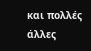και πολλές άλλες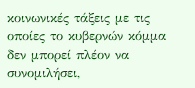κοινωνικές τάξεις με τις οποίες το κυβερνών κόμμα δεν μπορεί πλέον να συνομιλήσει,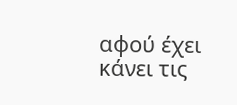αφού έχει κάνει τις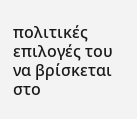πολιτικές επιλογές του να βρίσκεται στο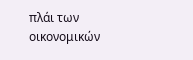πλάι των οικονομικών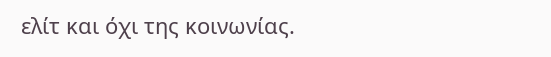ελίτ και όχι της κοινωνίας.